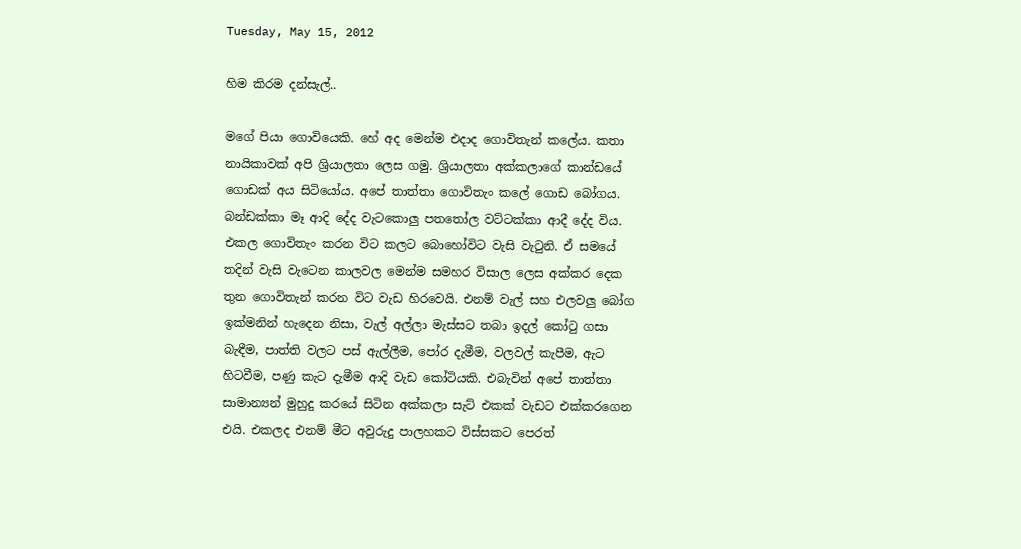Tuesday, May 15, 2012

හිම කිරම දන්සැල්..

මගේ පියා ගොවියෙකි. හේ අද මෙන්ම එදාද ගොවිතැන් කලේය. කතා නායිකාවක් අපි ශ්‍රියාලතා ලෙස ගමු. ශ්‍රියාලතා අක්කලාගේ කාන්ඩයේ ගොඩක් අය සිටියෝය. අපේ තාත්තා ගොවිතැං කලේ ගොඩ බෝගය. බන්ඩක්කා මෑ ආදි දේද වැටකොලු පතතෝල වට්ටක්කා ආදී දේද විය. එකල ගොවිතැං කරන විට කලට බොහෝවිට වැසි වැටුනි. ඒ සමයේ තදින් වැසි වැටෙන කාලවල මෙන්ම සමහර විසාල ලෙස අක්කර දෙක තුන ගොවිතැන් කරන විට වැඩ හිරවෙයි. එනම් වැල් සහ එලවලු බෝග ඉක්මනින් හැදෙන නිසා, වැල් අල්ලා මැස්සට තබා ඉදල් කෝටු ගසා බැඳීම, පාත්ති වලට පස් ඇල්ලීම, පෝර දැමීම, වලවල් කැපීම, ඇට හිටවීම, පණු කැට දැමීම ආදි වැඩ කෝටියකි. එබැවින් අපේ තාත්තා සාමාන්‍යන් මුහුදු කරයේ සිටින අක්කලා සැට් එකක් වැඩට එක්කරගෙන එයි. එකලද එනම් මීට අවුරුදු පාලහකට විස්සකට පෙරත්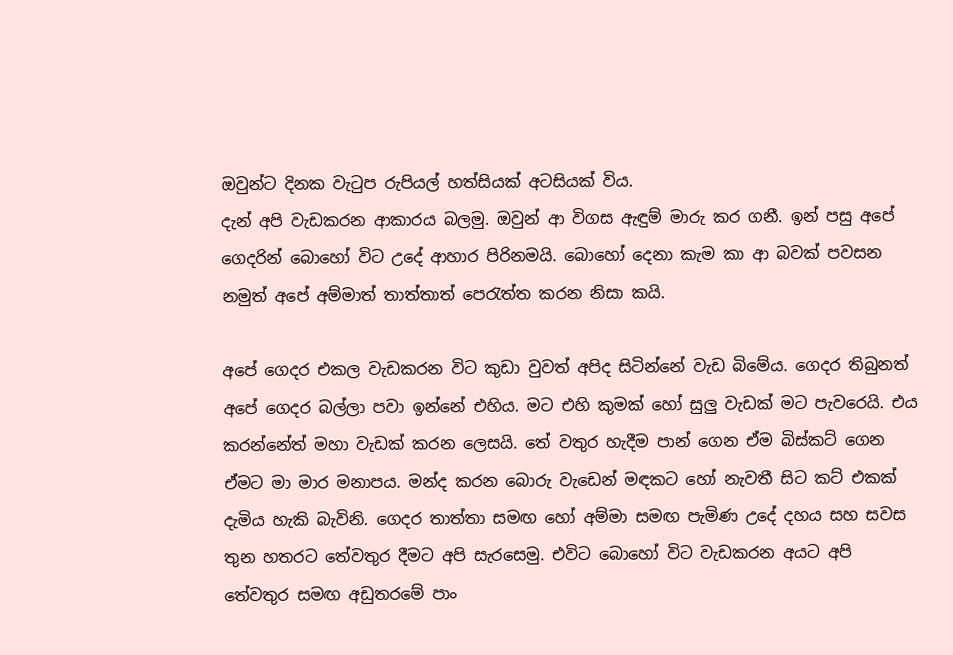ඔවුන්ට දිනක වැටුප රුපියල් හත්සියක් අටසියක් විය.
දැන් අපි වැඩකරන ආකාරය බලමු. ඔවුන් ආ විගස ඇඳුම් මාරු කර ගනී. ඉන් පසු අපේ ගෙදරින් බොහෝ විට උදේ ආහාර පිරිනමයි. බොහෝ දෙනා කැම කා ආ බවක් පවසන නමුත් අපේ අම්මාත් තාත්තාත් පෙරැත්ත කරන නිසා කයි.

අපේ ගෙදර එකල වැඩකරන විට කුඩා වුවත් අපිද සිටින්නේ වැඩ බිමේය. ගෙදර තිබුනත් අපේ ගෙදර බල්ලා පවා ඉන්නේ එහිය. මට එහි කුමක් හෝ සුලු වැඩක් මට පැවරෙයි. එය කරන්නේත් මහා වැඩක් කරන ලෙසයි. තේ වතුර හැදීම පාන් ගෙන ඒම බිස්කට් ගෙන ඒමට මා මාර මනාපය. මන්ද කරන බොරු වැඩෙන් මඳකට හෝ නැවතී සිට කට් එකක් දැමිය හැකි බැවිනි. ගෙදර තාත්තා සමඟ හෝ අම්මා සමඟ පැමිණ උදේ දහය සහ සවස තුන හතරට තේවතුර දීමට අපි සැරසෙමු. එවිට බොහෝ විට වැඩකරන අයට අපි තේවතුර සමඟ අඩුතරමේ පාං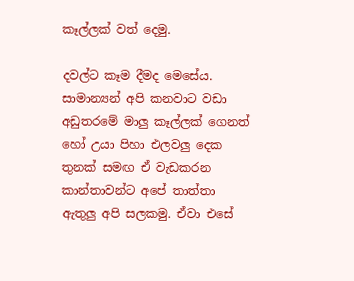කෑල්ලක් වත් දෙමු.

දවල්ට කෑම දීමද මෙසේය. සාමාන්‍යන් අපි කනවාට වඩා අඩුතරමේ මාලු කෑල්ලක් ගෙනත් හෝ උයා පිහා එලවලු දෙක තුනක් සමඟ ඒ වැඩකරන කාන්තාවන්ට අපේ තාත්තා ඇතුලු අපි සලකමු. ඒවා එසේ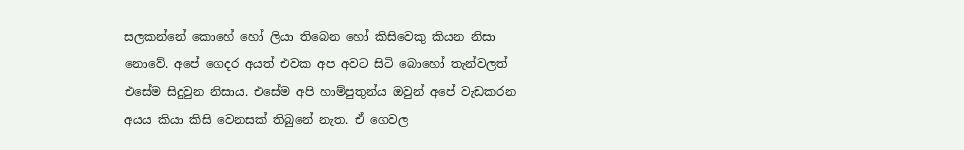සලකන්නේ කොහේ හෝ ලියා තිබෙන හෝ කිසිවෙකු කියන නිසා නොවේ. අපේ ගෙදර අයත් එවක අප අවට සිටි බොහෝ තැන්වලත් එසේම සිදුවුන නිසාය. එසේම අපි හාම්පුතුන්ය ඔවුන් අපේ වැඩකරන අයය කියා කිසි වෙනසක් තිබුනේ නැත. ඒ ගෙවල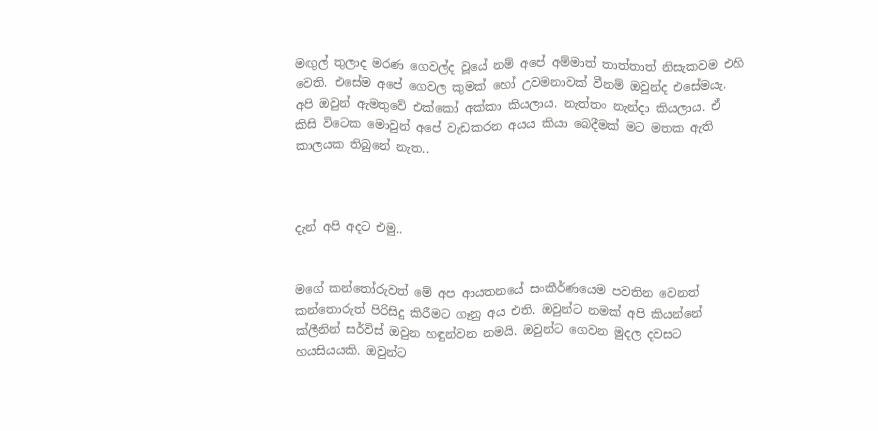මඟුල් තුලාද මරණ ගෙවල්ද වූයේ නම් අපේ අම්මාත් තාත්තාත් නිසැකවම එහි වෙති. එසේම අපේ ගෙවල කුමක් හෝ උවමනාවක් වීනම් ඔවුන්ද එසේමයැ. අපි ඔවුන් ඇමතුවේ එක්කෝ අක්කා කියලාය. නැත්තං නැන්දා කියලාය. ඒ කිසි විටෙක මොවුන් අපේ වැඩකරන අයය කියා බෙදීමක් මට මතක ඇති කාලයක තිබුනේ නැත..



දැන් අපි අදට එමු..


මගේ කන්තෝරුවත් මේ අප ආයතනයේ සංකීර්ණයෙම පවතින වෙනත් කන්තොරුත් පිරිසිදු කිරීමට ගෑනු අය එති. ඔවුන්ට නමක් අපි කියන්නේ ක්ලීනින් සර්විස් ඔවුන හඳුන්වන නමයි. ඔවුන්ට ගෙවන මුදල දවසට හයසියයකි. ඔවුන්ට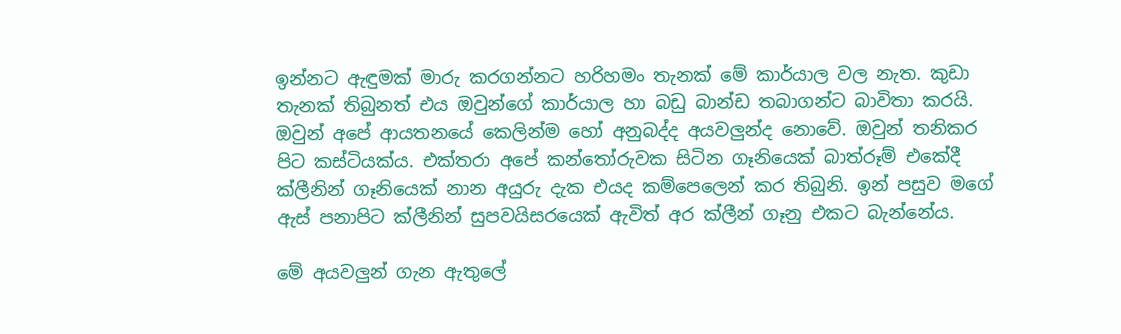ඉන්නට ඇඳුමක් මාරු කරගන්නට හරිහමං තැනක් මේ කාර්යාල වල නැත. කුඩා තැනක් තිබුනත් එය ඔවුන්ගේ කාර්යාල හා බඩු බාන්ඩ තබාගන්ට බාවිතා කරයි. ඔවුන් අපේ ආයතනයේ කෙලින්ම හෝ අනුබද්ද අයවලුන්ද නොවේ. ඔවුන් තනිකර පිට කස්ටියක්ය. එක්තරා අපේ කන්තෝරුවක සිටින ගෑනියෙක් බාත්රූම් එකේදී ක්ලීනින් ගෑනියෙක් නාන අයුරු දැක එයද කම්පෙලෙන් කර තිබුනි. ඉන් පසුව මගේ ඇස් පනාපිට ක්ලීනින් සුපවයිසරයෙක් ඇවිත් අර ක්ලීන් ගෑනු එකට බැන්නේය.

මේ අයවලුන් ගැන ඇතුලේ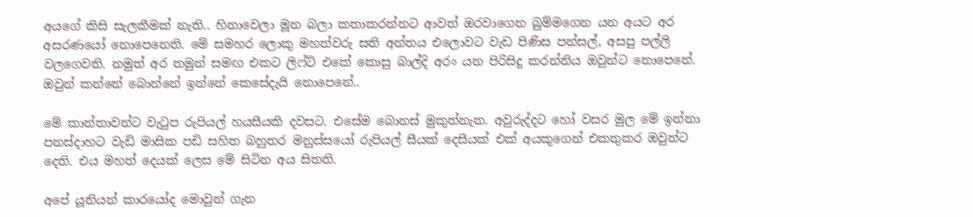අයගේ කිසි සැලකීමක් නැති.. හිනාවෙලා මූන බලා කතාකරන්නට ආවත් ඔරවාගෙන බුම්මගෙන යන අයට අර අසරණයෝ නොපෙනෙති. මේ සමහර ලොකු මහත්වරු සති අන්තය එලොවට වැඩ පිණිස පන්සල්, අසපු පල්ලි වලගෙවති. නමුත් අර තමුන් සමඟ එකට ලිෆ්ට් එකේ කොසු බාල්දි අරං යන පිරිසිදු කරන්නිය ඔවුන්ට නොපෙනේ. ඔවුන් කන්නේ බොන්නේ ඉන්නේ කෙසේදැයි නොපෙනේ..

මේ කාන්තාවන්ට වැටුප රුපියල් හයසීයකි දවසට. එසේම බොනස් මුකුත්නැත. අවුරුද්දට හෝ වසර මුල මේ ඉන්නා පනස්දාහට වැඩි මාසික පඩි සහිත බහුතර මනුස්සයෝ රුපියල් සීයක් දෙසීයක් එක් අයකුගෙන් එකතුකර ඔවුන්ට දෙති. එය මහත් දෙයක් ලෙස මේ සිටින අය සිතති.

අපේ යූනියන් කාරයෝද මොවුන් ගැන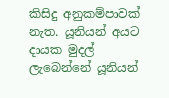කිසිදු අනුකම්පාවක් නැත. යූනියන් අයට දායක මුදල් ලැබෙන්නේ යූනියන්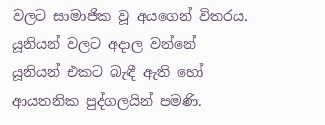වලට සාමාජික වූ අයගෙන් විතරය. යූනියන් වලට අදාල වන්නේ යූනියන් එකට බැඳී ඇති හෝ ආයතනික පුද්ගලයින් පමණි.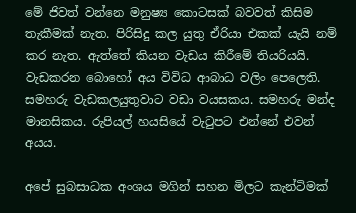මේ ජිවත් වන්නෙ මනුෂ්‍ය කොටසක් බවවත් කිසිම තැකීමක් නැත. පිරිසිදු කල යුතු ඒරියා එකක් යැයි නම් කර නැත. ඇත්තේ කියන වැඩය කිරීමේ තියරියයි. වැඩකරන බොහෝ අය විවිධ ආබාධ වලිං පෙලෙති. සමහරු වැඩකලයුතුවාට වඩා වයසකය. සමහරු මන්ද මානසිකය. රුපියල් හයසියේ වැටුපට එන්නේ එවන් අයය.

අපේ සුබසාධක අංශය මගින් සහන මිලට කැන්ටිමක්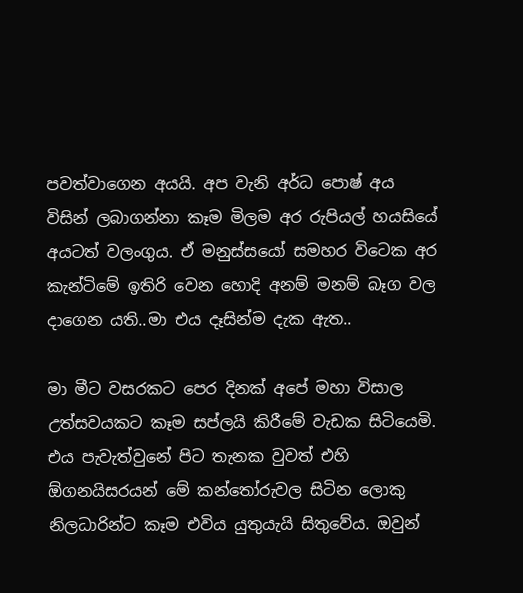පවත්වාගෙන අයයි. අප වැනි අර්ධ පොෂ් අය විසින් ලබාගන්නා කෑම මිලම අර රුපියල් හයසියේ අයටත් වලංගුය. ඒ මනුස්සයෝ සමහර විටෙක අර කැන්ටිමේ ඉතිරි වෙන හොදි අනම් මනම් බෑග වල දාගෙන යති..මා එය දෑසින්ම දැක ඇත..

මා මීට වසරකට පෙර දිනක් අපේ මහා විසාල උත්සවයකට කෑම සප්ලයි කිරීමේ වැඩක සිටියෙමි. එය පැවැත්වුනේ පිට තැනක වුවත් එහි ඕගනයිසරයන් මේ කන්තෝරුවල සිටින ලොකු නිලධාරින්ට කෑම එවිය යුතුයැයි සිතුවේය. ඔවුන්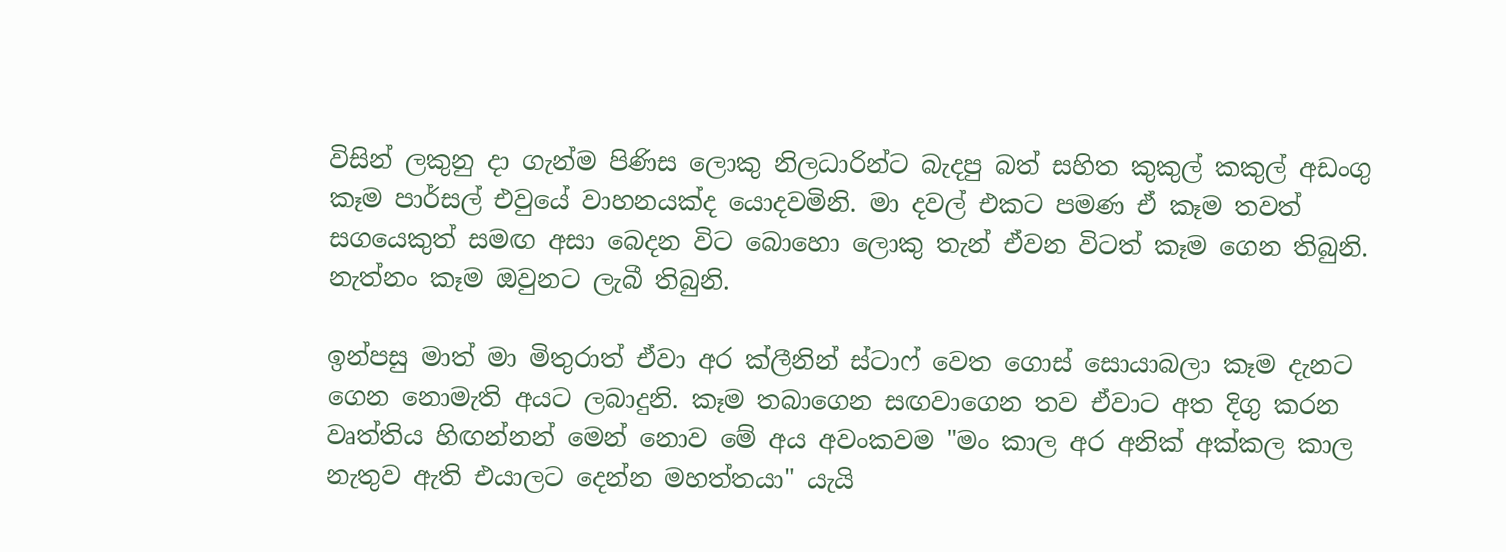විසින් ලකුනු දා ගැන්ම පිණිස ලොකු නිලධාරින්ට බැදපු බත් සහිත කුකුල් කකුල් අඩංගු කෑම පාර්සල් එවුයේ වාහනයක්ද යොදවමිනි. මා දවල් එකට පමණ ඒ කෑම තවත් සගයෙකුත් සමඟ අසා බෙදන විට බොහො ලොකු තැන් ඒවන විටත් කෑම ගෙන තිබුනි. නැත්නං කෑම ඔවුනට ලැබී තිබුනි.

ඉන්පසු මාත් මා මිතුරාත් ඒවා අර ක්ලීනින් ස්ටාෆ් වෙත ගොස් සොයාබලා කෑම දැනට ගෙන නොමැති අයට ලබාදුනි. කෑම තබාගෙන සඟවාගෙන තව ඒවාට අත දිගු කරන වෘත්තිය හිඟන්නන් මෙන් නොව මේ අය අවංකවම "මං කාල අර අනික් අක්කල කාල නැතුව ඇති එයාලට දෙන්න මහත්තයා" යැයි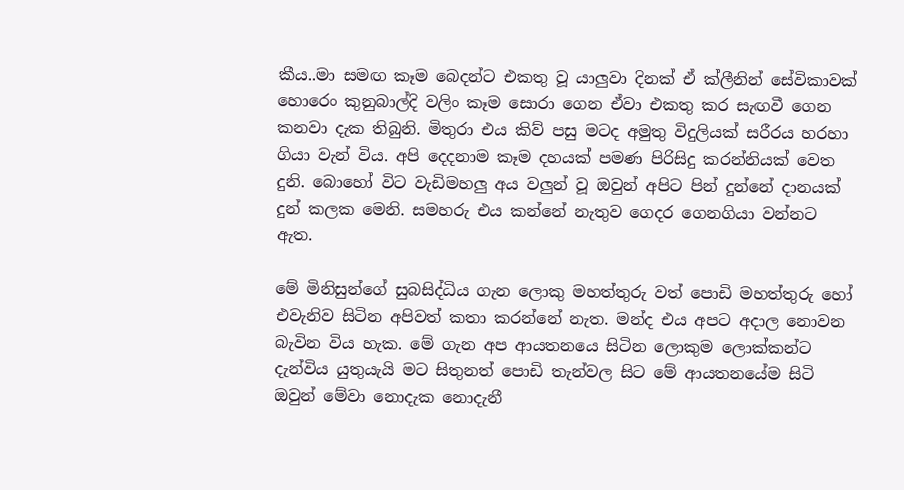කීය..මා සමඟ කෑම බෙදන්ට එකතු වූ යාලුවා දිනක් ඒ ක්ලීනින් සේවිකාවක් හොරෙං කුනුබාල්දි වලිං කෑම සොරා ගෙන ඒවා එකතු කර සැඟවී ගෙන කනවා දැක තිබුනි. මිතුරා එය කිව් පසු මටද අමුතු විදුලියක් සරීරය හරහා ගියා වැන් විය. අපි දෙදනාම කෑම දහයක් පමණ පිරිසිදු කරන්නියක් වෙත දුනි. බොහෝ විට වැඩිමහලු අය වලුන් වූ ඔවුන් අපිට පින් දුන්නේ දානයක් දුන් කලක මෙනි. සමහරු එය කන්නේ නැතුව ගෙදර ගෙනගියා වන්නට ඇත.

මේ මිනිසුන්ගේ සුබසිද්ධිය ගැන ලොකු මහත්තුරු වත් පොඩි මහත්තුරු හෝ එවැනිව සිටින අපිවත් කතා කරන්නේ නැත. මන්ද එය අපට අදාල නොවන බැවින විය හැක. මේ ගැන අප ආයතනයෙ සිටින ලොකුම ලොක්කන්ට දැන්විය යුතුයැයි මට සිතුනත් පොඩි තැන්වල සිට මේ ආයතනයේම සිටි ඔවුන් මේවා නොදැක නොදැනී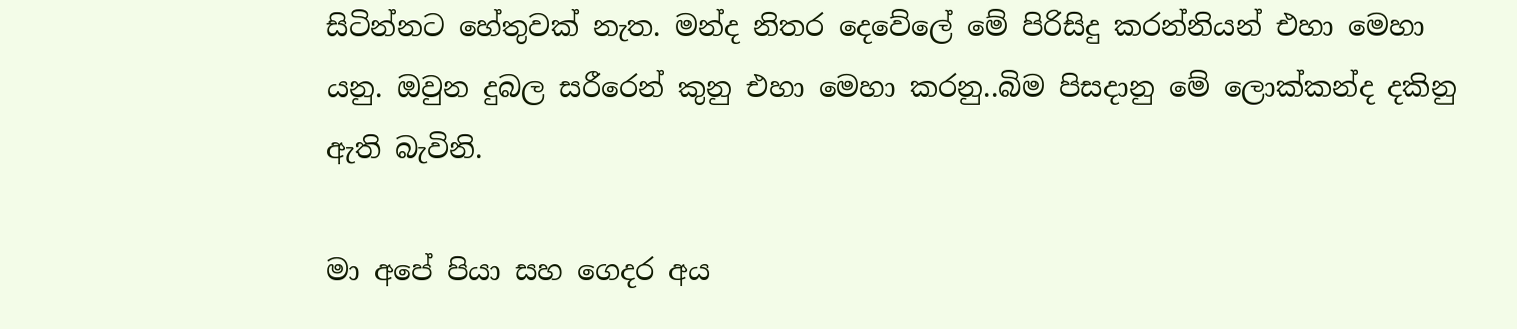සිටින්නට හේතුවක් නැත. මන්ද නිතර දෙවේලේ මේ පිරිසිදු කරන්නියන් එහා මෙහා යනු. ඔවුන දුබල සරීරෙන් කුනු එහා මෙහා කරනු..බිම පිසදානු මේ ලොක්කන්ද දකිනු ඇති බැවිනි.

මා අපේ පියා සහ ගෙදර අය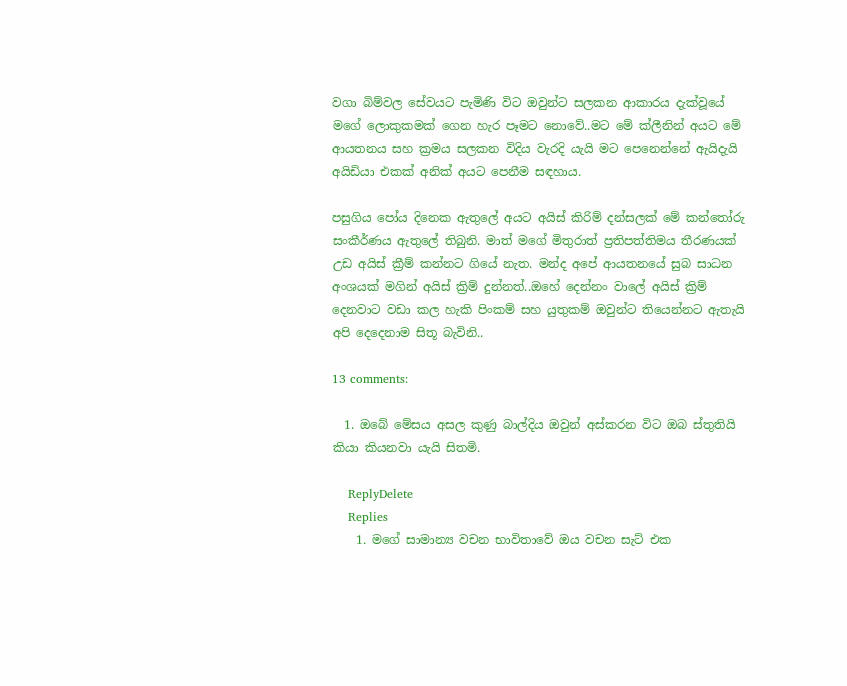වගා බිම්වල සේවයට පැමිණි විට ඔවුන්ට සලකන ආකාරය දැක්වූයේ මගේ ලොකුකමක් ගෙන හැර පෑමට නොවේ..මට මේ ක්ලීනින් අයට මේ ආයතනය සහ ක්‍රමය සලකන විදිය වැරදි යැයි මට පෙනෙන්නේ ඇයිදැයි අයිඩියා එකක් අනික් අයට පෙනීම සඳහාය.

පසුගිය පෝය දිනෙක ඇතුලේ අයට අයිස් කිරිම් දන්සලක් මේ කන්තෝරු සංකීර්ණය ඇතුලේ තිබුනි. මාත් මගේ මිතුරාත් ප්‍රතිපත්තිමය තීරණයක් උඩ අයිස් ක්‍රීම් කන්නට ගියේ නැත. මන්ද අපේ ආයතනයේ සුබ සාධන අංශයක් මගින් අයිස් ක්‍රිම් දුන්නත්..ඔහේ දෙන්නං වාලේ අයිස් ක්‍රිම් දෙනවාට වඩා කල හැකි පිංකම් සහ යුතුකම් ඔවුන්ට තියෙන්නට ඇතැයි අපි දෙදෙනාම සිතූ බැවිනි..

13 comments:

  1. ඔබේ මේසය අසල කුණු බාල්දිය ඔවුන් අස්කරන විට ඔබ ස්තුතියි කියා කියනවා යැයි සිතමි.

    ReplyDelete
    Replies
    1. මගේ සාමාන්‍ය වචන භාවිතාවේ ඔය වචන සැට් එක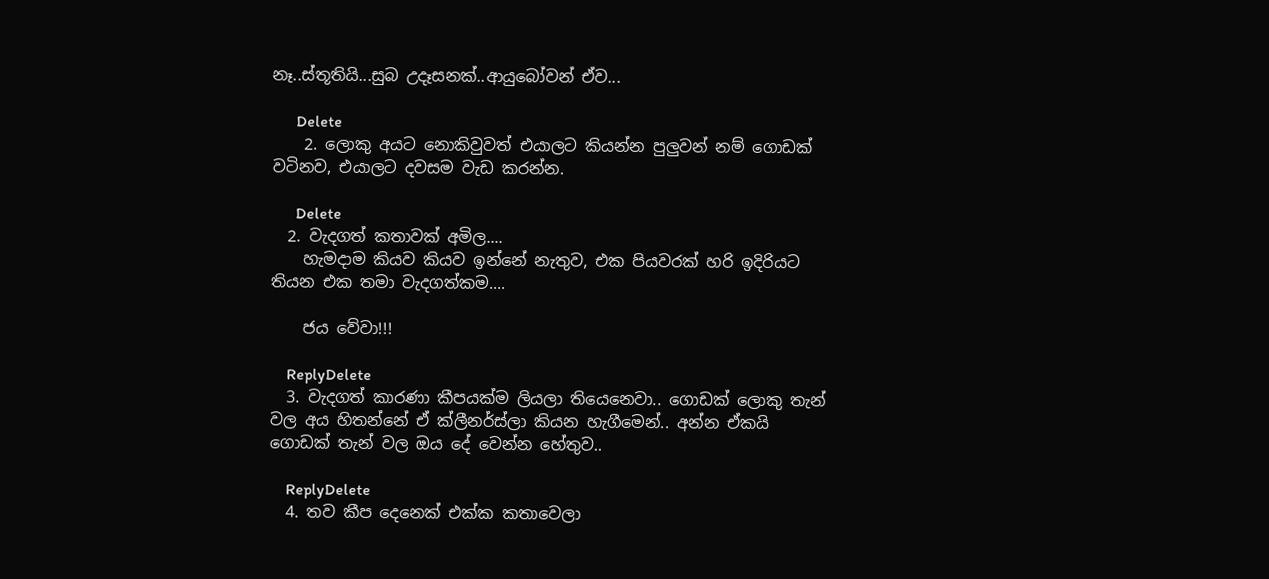නෑ..ස්තූතියි...සුබ උදෑසනක්..ආයුබෝවන් ඒව...

      Delete
    2. ලොකු අයට නොකිවුවත් එයාලට කියන්න පුලුවන් නම් ගොඩක් වටිනව, එයාලට දවසම වැඩ කරන්න.

      Delete
  2. වැදගත් කතාවක් අමිල....
    හැමදාම කියව කියව ඉන්නේ නැතුව, එක පියවරක් හරි ඉදිරියට තියන එක තමා වැදගත්කම....

    ජය වේවා!!!

    ReplyDelete
  3. වැදගත් කාරණා කීපයක්ම ලියලා තියෙනෙවා.. ගොඩක් ලොකු තැන් වල අය හිතන්නේ ඒ ක්ලීනර්ස්ලා කියන හැගීමෙන්.. අන්න ඒකයි ගොඩක් තැන් වල ඔය දේ වෙන්න හේතුව..

    ReplyDelete
  4. තව කීප දෙනෙක් එක්ක කතාවෙලා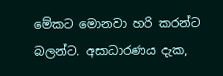මේකට මොනවා හරි කරන්ට බලන්ට. අසාධාරණය දැක,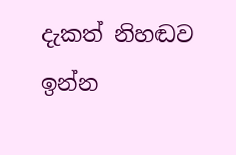දැකත් නිහඬව ඉන්න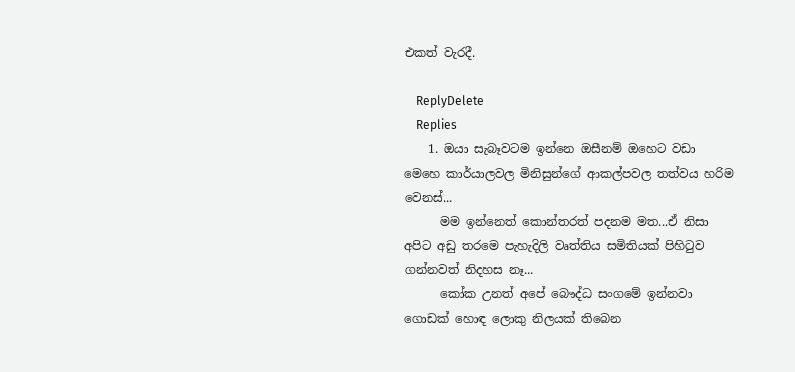එකත් වැරදී.

    ReplyDelete
    Replies
    1. ඔයා සැබෑවටම ඉන්නෙ ඔසීනම් ඔහෙට වඩා මෙහෙ කාර්යාලවල මිනිසුන්ගේ ආකල්පවල තත්වය හරිම වෙනස්...
      මම ඉන්නෙත් කොන්තරත් පදනම මත...ඒ නිසා අපිට අඩු තරමෙ පැහැදිලි වෘත්තිය සමිතියක් පිහිටුව ගන්නවත් නිදහස නෑ...
      කෝක උනත් අපේ බෞද්ධ සංගමේ ඉන්නවා ගොඩක් හොඳ ලොකු නිලයක් තිබෙන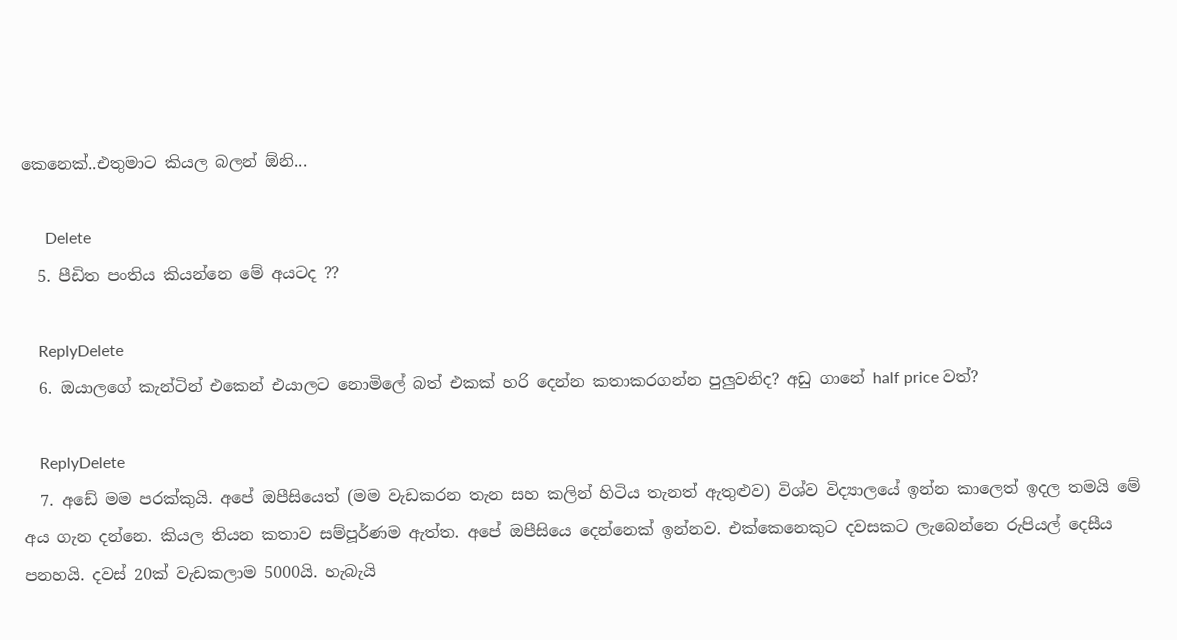කෙනෙක්..එතුමාට කියල බලන් ඕනි...

      Delete
  5. පීඩිත පංතිය කියන්නෙ මේ අයටද ??

    ReplyDelete
  6. ඔයාලගේ කැන්ටින් එකෙන් එයාලට නොමිලේ බත් එකක් හරි දෙන්න කතාකරගන්න පුලුවනිද? අඩු ගානේ half price වත්?

    ReplyDelete
  7. අඩේ මම පරක්කුයි. අපේ ඔපීසියෙත් (මම වැඩකරන තැන සහ කලින් හිටිය තැනත් ඇතුළුව) විශ්ව විද්‍යාලයේ ඉන්න කාලෙත් ඉදල තමයි මේ අය ගැන දන්නෙ. කියල තියන කතාව සම්පූර්ණම ඇත්ත. අපේ ඔපීසියෙ දෙන්නෙක් ඉන්නව. එක්කෙනෙකුට දවසකට ලැබෙන්නෙ රුපියල් දෙසීය පනහයි. දවස් 20ක් වැඩකලාම 5000යි. හැබැයි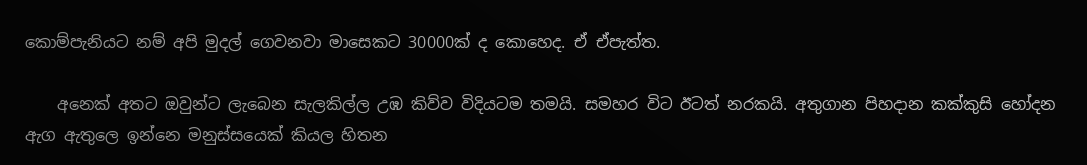කොම්පැනියට නම් අපි මුදල් ගෙවනවා මාසෙකට 30000ක් ද කොහෙද. ඒ ඒපැත්ත.

    අනෙක් අතට ඔවුන්ට ලැබෙන සැලකිල්ල උඹ කිව්ව විදියටම තමයි. සමහර විට ඊටත් නරකයි. අතුගාන පිහදාන කක්කුසි හෝදන ඇග ඇතුලෙ ඉන්නෙ මනුස්සයෙක් කියල හිතන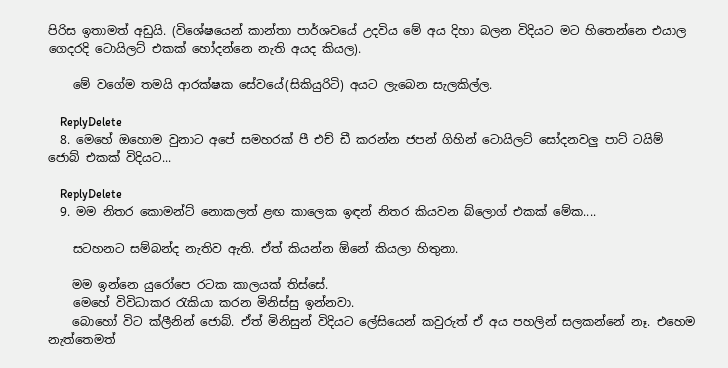පිරිස ඉතාමත් අඩුයි. (විශේෂයෙන් කාන්තා පාර්ශවයේ උදවිය මේ අය දිහා බලන විදියට මට හිතෙන්නෙ එයාල ගෙදරදි ටොයිලට් එකක් හෝදන්නෙ නැති අයද කියල).

    මේ වගේම තමයි ආරක්ෂක සේවයේ(සිකියුරිටි) අයට ලැබෙන සැලකිල්ල.

    ReplyDelete
  8. මෙහේ ඔහොම වුනාට අපේ සමහරක් පී එච් ඩී කරන්න ජපන් ගිහින් ටොයිලට් සෝදනවලු පාට් ටයිම් ජොබ් එකක් විදියට...

    ReplyDelete
  9. මම නිතර කොමන්ට් නොකලත් ළඟ කාලෙක ඉඳන් නිතර කියවන බ්ලොග් එකක් මේක....

    සටහනට සම්බන්ද නැතිව ඇති. ඒත් කියන්න ඕනේ කියලා හිතුනා.

    මම ඉන්නෙ යුරෝපෙ රටක කාලයක් තිස්සේ.
    මෙහේ විවිධාකර රැකියා කරන මිනිස්සු ඉන්නවා.
    බොහෝ විට ක්ලීනින් ජොබ්. ඒත් මිනිසුන් විදියට ලේසියෙන් කවුරුත් ඒ අය පහලින් සලකන්නේ නෑ. එහෙම නැත්තෙමත්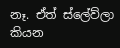නෑ. ඒත් ස්ලේව්ලා කියන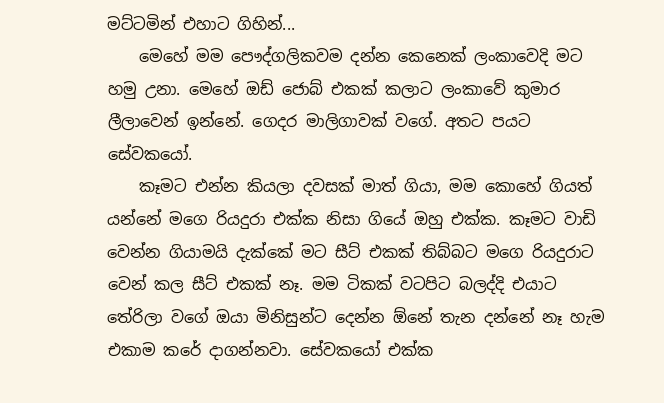මට්ටමින් එහාට ගිහින්...
    මෙහේ මම පෞද්ගලිකවම දන්න කෙනෙක් ලංකාවෙදි මට හමු උනා. මෙහේ ඔඩ් ජොබ් එකක් කලාට ලංකාවේ කුමාර ලීලාවෙන් ඉන්නේ. ගෙදර මාලිගාවක් වගේ. අතට පයට සේවකයෝ.
    කෑමට එන්න කියලා දවසක් මාත් ගියා, මම කොහේ ගියත් යන්නේ මගෙ රියදුරා එක්ක නිසා ගියේ ඔහු එක්ක. කෑමට වාඩි වෙන්න ගියාමයි දැක්කේ මට සීට් එකක් තිබ්බට මගෙ රියදුරාට වෙන් කල සීට් එකක් නෑ. මම ටිකක් වටපිට බලද්දි එයාට තේරිලා වගේ ඔයා මිනිසුන්ට දෙන්න ඕනේ තැන දන්නේ නෑ හැම එකාම කරේ දාගන්නවා. සේවකයෝ එක්ක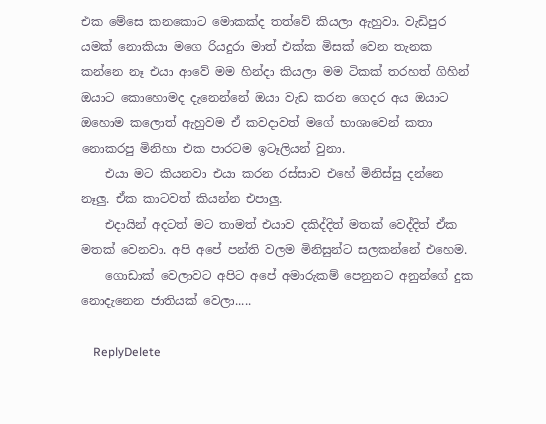එක මේසෙ කනකොට මොකක්ද තත්වේ කියලා ඇහුවා. වැඩිපුර යමක් නොකියා මගෙ රියදුරා මාත් එක්ක මිසක් වෙන තැනක කන්නෙ නෑ එයා ආවේ මම හින්දා කියලා මම ටිකක් තරහත් ගිහින් ඔයාට කොහොමද දැනෙන්නේ ඔයා වැඩ කරන ගෙදර අය ඔයාට ඔහොම කලොත් ඇහුවම ඒ කවදාවත් මගේ භාශාවෙන් කතා නොකරපු මිනිහා එක පාරටම ඉටෑලියන් වුනා.
    එයා මට කියනවා එයා කරන රස්සාව එහේ මිනිස්සු දන්නෙ නෑලු. ඒක කාටවත් කියන්න එපාලු.
    එදායින් අදටත් මට තාමත් එයාව දකිද්දිත් මතක් වෙද්දිත් ඒක මතක් වෙනවා. අපි අපේ පන්ති වලම මිනිසුන්ට සලකන්නේ එහෙම.
    ගොඩාක් වෙලාවට අපිට අපේ අමාරුකම් පෙනුනට අනුන්ගේ දුක නොදැනෙන ජාතියක් වෙලා.....

    ReplyDelete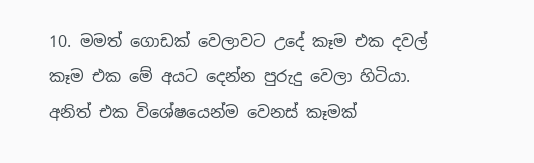10. මමත් ගොඩක් වෙලාවට උදේ කෑම එක දවල් කෑම එක මේ අයට දෙන්න පුරුදු වෙලා හිටියා. අනිත් එක විශේෂයෙන්ම වෙනස් කෑමක්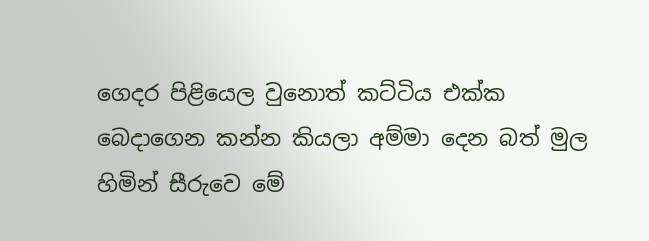ගෙදර පිළියෙල වුනොත් කට්ටිය එක්ක බෙදාගෙන කන්න කියලා අම්මා දෙන බත් මුල හිමින් සීරුවෙ මේ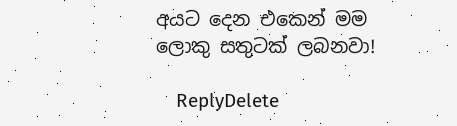අයට දෙන එකෙන් මම ලොකු සතුටක් ලබනවා!

    ReplyDelete